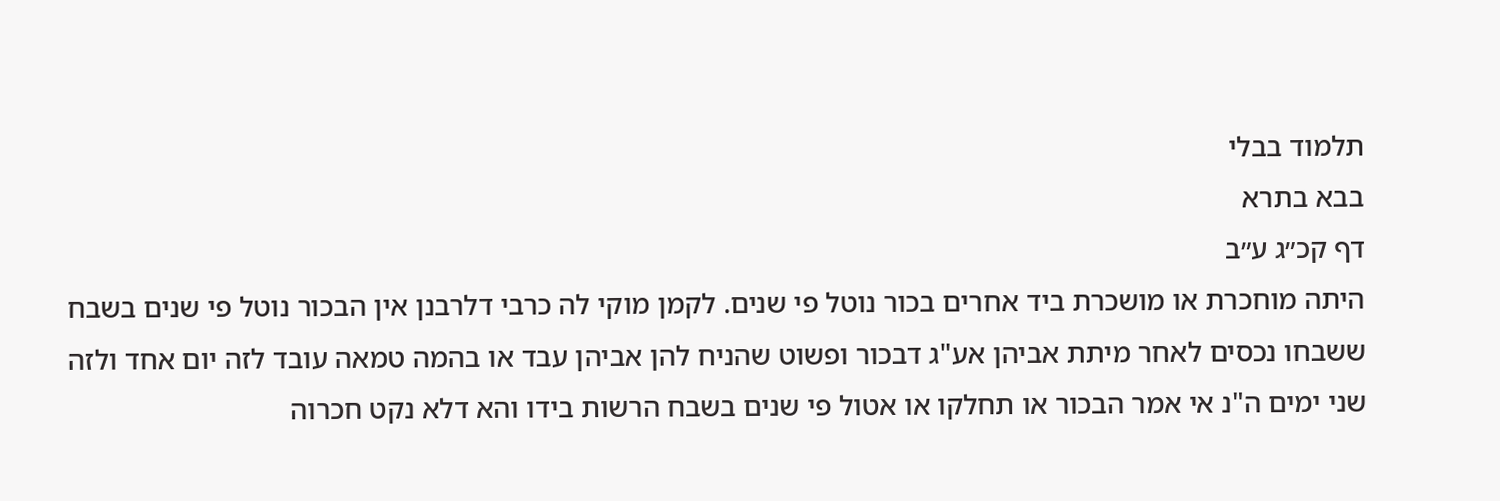תלמוד בבלי
בבא בתרא
דף קכ״ג ע״ב
היתה מוחכרת או מושכרת ביד אחרים בכור נוטל פי שנים. לקמן מוקי לה כרבי דלרבנן אין הבכור נוטל פי שנים בשבח ששבחו נכסים לאחר מיתת אביהן אע"ג דבכור ופשוט שהניח להן אביהן עבד או בהמה טמאה עובד לזה יום אחד ולזה שני ימים ה"נ אי אמר הבכור או תחלקו או אטול פי שנים בשבח הרשות בידו והא דלא נקט חכרוה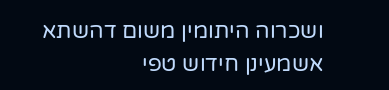ושכרוה היתומין משום דהשתא אשמעינן חידוש טפי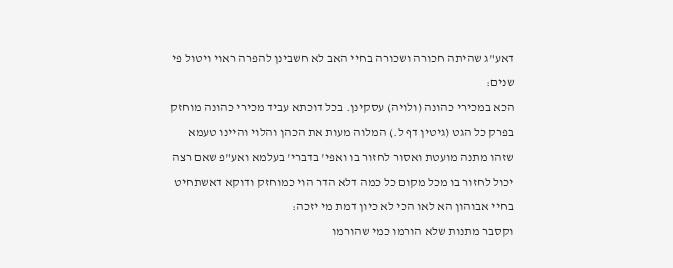דאע"ג שהיתה חכורה ושכורה בחיי האב לא חשבינן להפרה ראוי ויטול פי שנים:
הכא במכירי כהונה (ולויה) עסקינן. בכל דוכתא עביד מכירי כהונה מוחזק בפרק כל הגט (גיטין דף ל.) המלוה מעות את הכהן והלוי והיינו טעמא שזהו מתנה מועטת ואסור לחזור בו ואפי' בדברי' בעלמא ואע"פ שאם רצה יכול לחזור בו מכל מקום כל כמה דלא הדר הוי כמוחזק ודוקא דאשתחיט בחיי אבוהון הא לאו הכי לא כיון דמת מי יזכה:
וקסבר מתנות שלא הורמו כמי שהורמו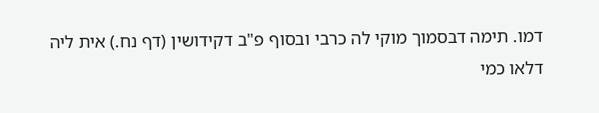דמו. תימה דבסמוך מוקי לה כרבי ובסוף פ"ב דקידושין (דף נח.) אית ליה דלאו כמי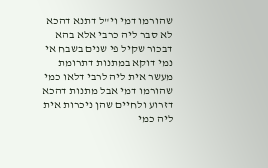שהורמו דמי וי"ל דתנא דהכא לא סבר ליה כרבי אלא בהא דבכור שקיל פי שנים בשבח אי נמי דוקא במתנות דתרומת מעשר אית ליה לרבי דלאו כמי שהורמו דמי אבל מתנות דהכא דזרוע ולחיים שהן ניכרות אית ליה כמי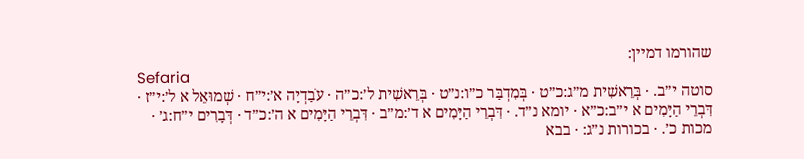שהורמו דמיין:
Sefaria
סוטה י״ב. · בְּרֵאשִׁית מ״ג:כ״ט · בְּמִדְבַּר כ״ו:נ״ט · בְּרֵאשִׁית ל׳:כ״ה · עֹבַדְיָה א׳:י״ח · שְׁמוּאֵל א ל׳:י״ז · דִּבְרֵי הַיָּמִים א י״ב:כ״א · יומא נ״ד. · דִּבְרֵי הַיָּמִים א ד׳:מ״ב · דִּבְרֵי הַיָּמִים א ה׳:כ״ד · דְּבָרִים י״ח:ג׳ · מכות כ׳. · בכורות נ״ג: · בבא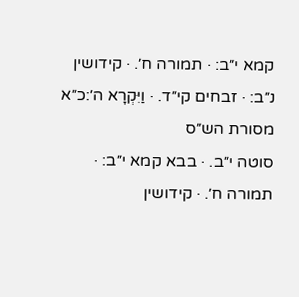קמא י״ב: · תמורה ח׳. · קידושין נ״ב: · זבחים קי״ד. · וַיִּקְרָא ה׳:כ״א
מסורת הש״ס
סוטה י״ב. · בבא קמא י״ב: · תמורה ח׳. · קידושין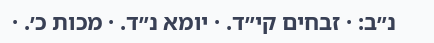נ״ב: · זבחים קי״ד. · יומא נ״ד. · מכות כ׳. ·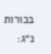בכורות נ״ג: